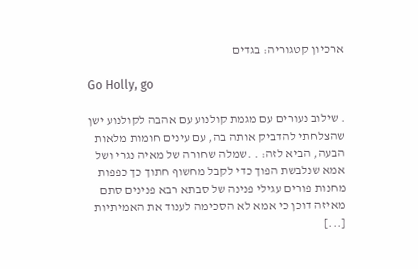ארכיון קטגוריה: בגדים

Go Holly, go

. שילוב נעורים עם מגמת קולנוע עם אהבה לקולנוע ישן שהצלחתי להדביק אותה בה, עם עינים חומות מלאות הבעה, הביא לזה: . .שמלה שחורה של מאיה נגרי ושל אמא שנלבשת הפוך כדי לקבל מחשוף חתוך כך כפפות מחנות פורים עגילי פנינה של סבתא רבא פנינים סתם מאיזה דוכן כי אמא לא הסכימה לענוד את האמיתיות [...]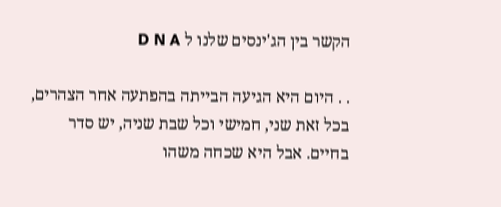הקשר בין הג'ינסים שלנו ל D N A

. . היום היא הגיעה הבייתה בהפתעה אחר הצהרים, בכל זאת שני, חמישי וכל שבת שניה, יש סדר בחיים. אבל היא שכחה משהו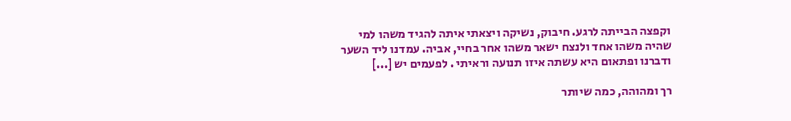וקפצה הבייתה לרגע. חיבוק, נשיקה ויצאתי איתה להגיד משהו למי שהיה משהו אחד ולנצח ישאר משהו אחר בחיי, אביה. עמדנו ליד השער ודברנו ופתאום היא עשתה איזו תנועה וראיתי . לפעמים יש [...]

רך ומהוהה, כמה שיותר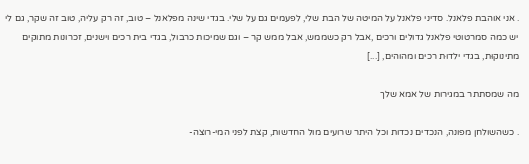. אני אוהבת פלאנל. סדיני פלאנל על המיטה של הבת שלי, לפעמים גם על שלי. בגדי שינה מפלאנל – טוב, זה רק עליה, טוב זה שקר, גם לי יש כמה סמרטוטי פלאנל גדולים ורכים ,אבל רק כשממש, אבל ממש קר – וגם שמיכות כרבול, בגדי בית רכים וישנים, זכרונות מתוקים מתינוקוּת, בגדי ילדוּת רכים ומהוהים, [...]

מה שמסתתר במגירות של אמא שלך

. כשהשולחן מפונה, הנכדים נכדות וכל היתר שרועים מול החדשות, קצת לפני המי-רוצה-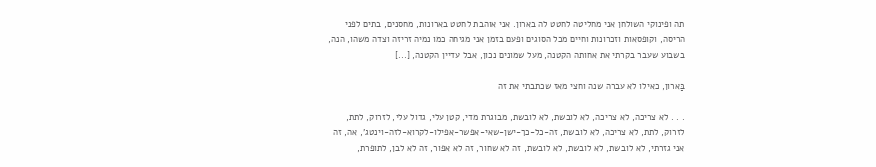תה ופינוקי השולחן אני מחליטה לחטט לה בארון. אני אוהבת לחטט בארונות, מחסנים, בתים לפני הריסה, וקופסאות וזכרונות וחיים מכל הסוגים ופעם בזמן אני מגיחה כמו נמיה זריזה וצדה משהו, הנה, בשבוע שעבר בקרתי את אחותה הקטנה, מעל שמונים נכון, אבל עדיין הקטנה, [...]

בַּארון, כאילו לא עברה שנה וחצי מאז שכתבתי את זה

. . . לא צריכה, לא צריכה, לא לובשת, לא לובשת, מבוגרת מדי, קטן עלי, גדול עלי, לזרוק, לתת, לזרוק, לתת, לא צריכה, לא לובשת, זה-כל-כך-ישן-שאי-אפשר-אפילו-לקרוא-לזה-וינטג', אה, זה אני גזרתי, לא לובשת, לא לובשת, לא לובשת, זה לא שחור, זה לא אפור, זה לא לבן, לתופרת,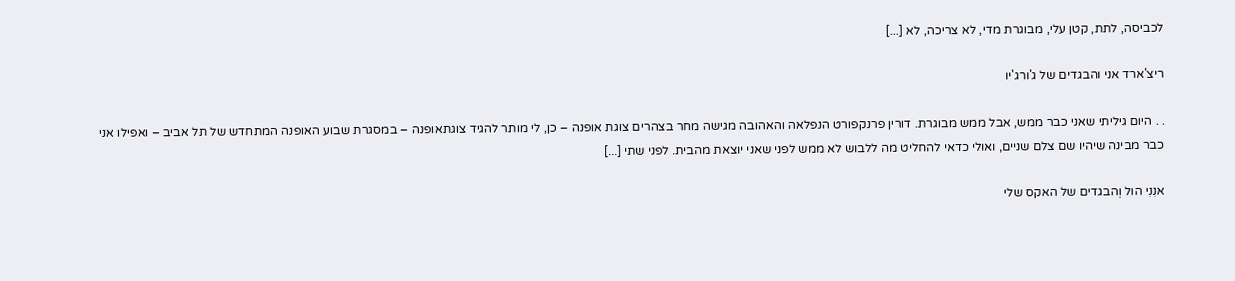לכביסה, לתת, קטן עלי, מבוגרת מדי, לא צריכה, לא [...]

ריצ'ארד אני והבגדים של ג'ורג'יו

. . היום גיליתי שאני כבר ממש, אבל ממש מבוגרת. דורין פרנקפורט הנפלאה והאהובה מגישה מחר בצהרים צוגת אופנה – כן, לי מותר להגיד צוגתאופנה – במסגרת שבוע האופנה המתחדש של תל אביב – ואפילו אני כבר מבינה שיהיו שם צלם שניים, ואולי כדאי להחליט מה ללבוש לא ממש לפני שאני יוצאת מהבית. לפני שתי [...]

אנִנִי הול וְהבגדים של האקס שלי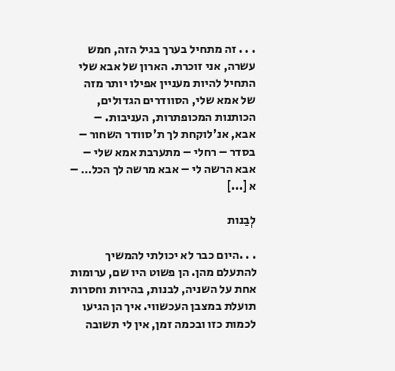. . . זה מתחיל בערך בגיל הזה, חמש עשרה, אני זוכרת. הארון של אבא שלי התחיל להיות מעניין אפילו יותר מזה של אמא שלי, הסוודרים הגדולים, הכותנות המכופתרות, העניבות. – אבא, אנ'לוקחת לך ת'סוודר השחור – בסדר – רחלי – מתערבת אמא שלי – אבא הרשה לי – אבא מרשה לך הכל… – א [...]

לְבַנות

. . .היום כבר לא יכולתי להמשיך להתעלם מהן. הן פשוט היו שם, ערומות אחת על השניה, לבנות, בהירות וחסרות תועלת במצבן העכשווי. איך הן הגיעו לכמות כזו ובכמה זמן, אין לי תשובה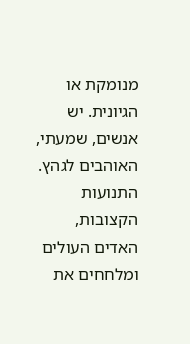מנומקת או הגיונית. יש אנשים, שמעתי, האוהבים לגהץ. התנועות הקצובות, האדים העולים ומלחחים את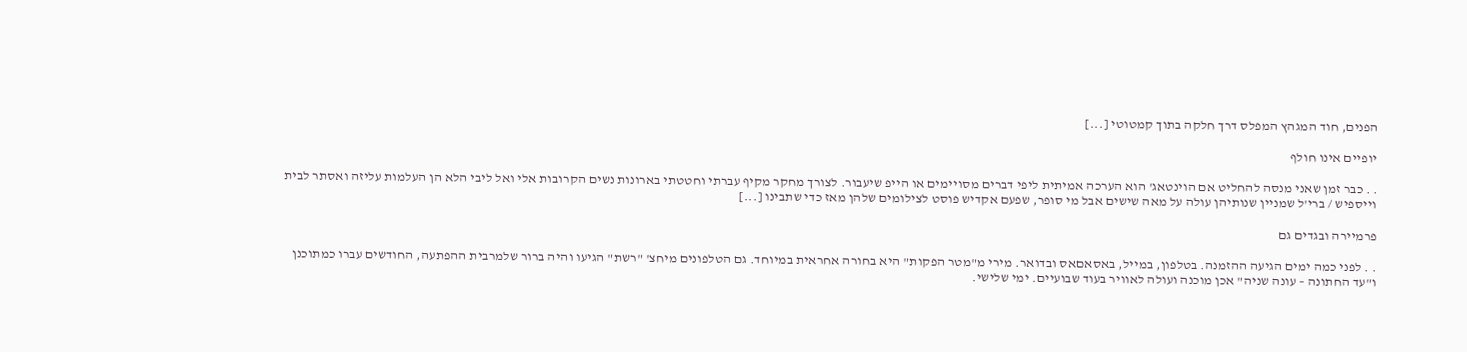הפנים, חוד המגהץ המפלס דרך חלקה בתוך קמטוטי [...]

יופיים אינו חולף

. . כבר זמן שאני מנסה להחליט אם הוינטאג' הוא הערכה אמיתית ליפי דברים מסויימים או הייפ שיעבור. לצורך מחקר מקיף עברתי וחטטתי בארונות נשים הקרובות אלי ואל ליבי הלא הן העלמות עליזה ואסתר לבית וייספיש / ברי'ל שמניין שנותיהן עולה על מאה שישים אבל מי סופר, שפעם אקדיש פוסט לצילומים שלהן מאז כדי שתבינו [...]

פרמיירה ובגדים גם

. . לפני כמה ימים הגיעה ההזמנה. בטלפון, במייל, באסאםאס ובדואר. מירי מ"מטר הפקות" היא בחורה אחראית במיוחד. גם הטלפונים מיחצ' "רשת" הגיעו והיה ברור שלמרבית ההפתעה, החודשים עברו כמתוכנן ו"עד החתונה – עונה שניה" אכן מוכנה ועולה לאוויר בעוד שבועיים. ימי שלישי.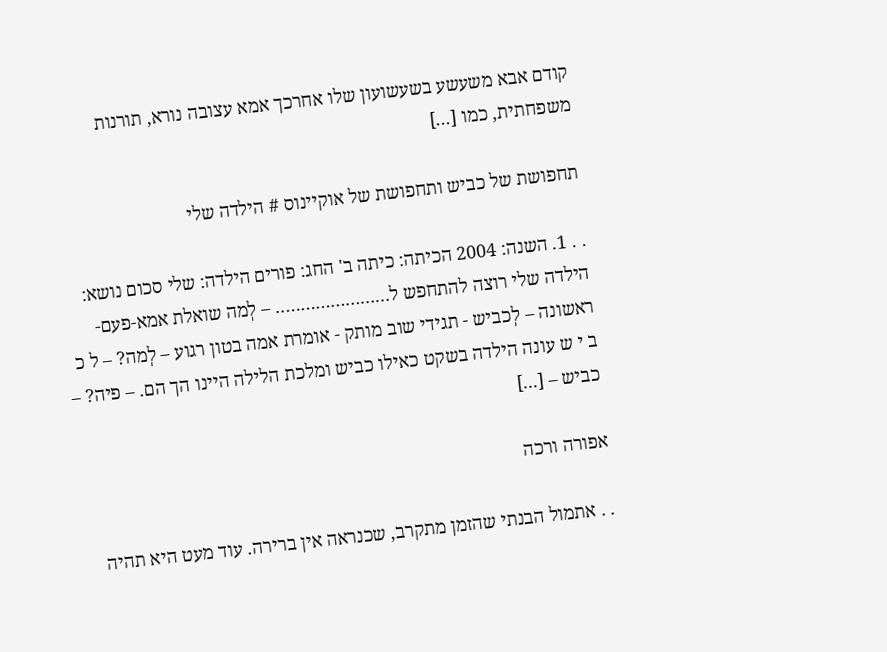קודם אבא משעשע בשעשועון שלו אחרכך אמא עצובה נורא, תורנות משפחתית, כמו [...]

תחפושת של כביש ותחפושת של אוקיינוס # הילדה שלי

. . 1. השנה: 2004 הכיתה: כיתה ב' החג: פורים הילדה: שלי סכום נושא: הילדה שלי רוצה להתחפש ל………………….. – לְמה שואלת אמא-פעם-ראשונה – לְכביש - תגידי שוב מותק - אומרת אמה בטון רגוע – לְמה? – ל כ ב י ש עונה הילדה בשקט כאילו כביש ומלכת הלילה היינו הך הם. – פיה? – כביש – [...]

אפורה ורכה

. . אתמול הבנתי שהזמן מתקרב, שכנראה אין ברירה. עוד מעט היא תהיה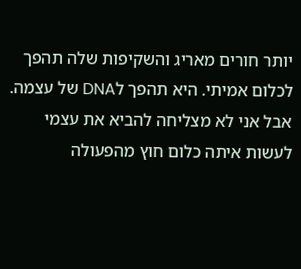יותר חורים מאריג והשקיפות שלה תהפך לכלום אמיתי. היא תהפך לDNA של עצמה. אבל אני לא מצליחה להביא את עצמי לעשות איתה כלום חוץ מהפעולה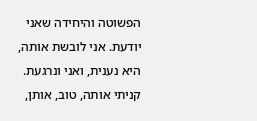הפשוטה והיחידה שאני יודעת. אני לובשת אותה, היא נענית, ואני ונרגעת. קניתי אותה, טוב, אותן,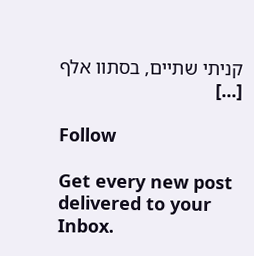קניתי שתיים, בסתוו אלף [...]

Follow

Get every new post delivered to your Inbox.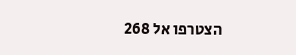הצטרפו אל 268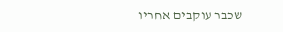שכבר עוקבים אחריו